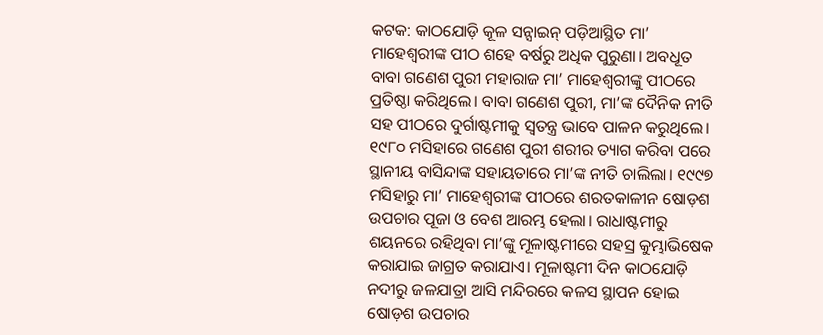କଟକ: କାଠଯୋଡ଼ି କୂଳ ସନ୍ସାଇନ୍ ପଡ଼ିଆସ୍ଥିତ ମା’ ମାହେଶ୍ବରୀଙ୍କ ପୀଠ ଶହେ ବର୍ଷରୁ ଅଧିକ ପୁରୁଣା। ଅବଧୂତ ବାବା ଗଣେଶ ପୁରୀ ମହାରାଜ ମା’ ମାହେଶ୍ବରୀଙ୍କୁ ପୀଠରେ ପ୍ରତିଷ୍ଠା କରିଥିଲେ। ବାବା ଗଣେଶ ପୁରୀ, ମା’ଙ୍କ ଦୈନିକ ନୀତି ସହ ପୀଠରେ ଦୁର୍ଗାଷ୍ଟମୀକୁ ସ୍ବତନ୍ତ୍ର ଭାବେ ପାଳନ କରୁଥିଲେ। ୧୯୮୦ ମସିହାରେ ଗଣେଶ ପୁରୀ ଶରୀର ତ୍ୟାଗ କରିବା ପରେ ସ୍ଥାନୀୟ ବାସିନ୍ଦାଙ୍କ ସହାୟତାରେ ମା’ଙ୍କ ନୀତି ଚାଲିଲା। ୧୯୯୭ ମସିହାରୁ ମା’ ମାହେଶ୍ବରୀଙ୍କ ପୀଠରେ ଶରତକାଳୀନ ଷୋଡ଼ଶ ଉପଚାର ପୂଜା ଓ ବେଶ ଆରମ୍ଭ ହେଲା। ରାଧାଷ୍ଟମୀରୁ ଶୟନରେ ରହିଥିବା ମା’ଙ୍କୁ ମୂଳାଷ୍ଟମୀରେ ସହସ୍ର କୁମ୍ଭାଭିଷେକ କରାଯାଇ ଜାଗ୍ରତ କରାଯାଏ। ମୂଳାଷ୍ଟମୀ ଦିନ କାଠଯୋଡ଼ି ନଦୀରୁ ଜଳଯାତ୍ରା ଆସି ମନ୍ଦିରରେ କଳସ ସ୍ଥାପନ ହୋଇ ଷୋଡ଼ଶ ଉପଚାର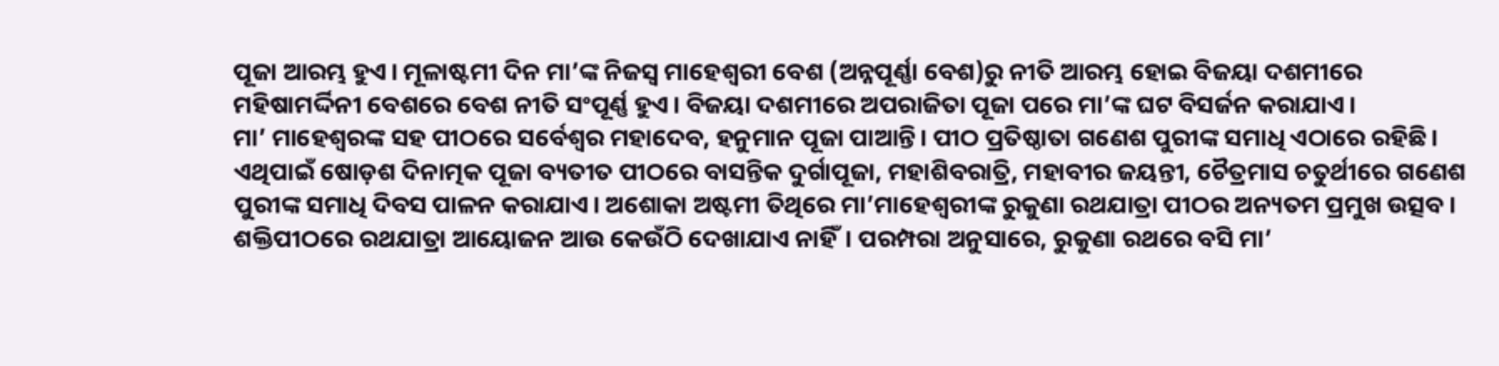ପୂଜା ଆରମ୍ଭ ହୁଏ। ମୂଳାଷ୍ଟମୀ ଦିନ ମା’ଙ୍କ ନିଜସ୍ବ ମାହେଶ୍ବରୀ ବେଶ (ଅନ୍ନପୂର୍ଣ୍ଣା ବେଶ)ରୁ ନୀତି ଆରମ୍ଭ ହୋଇ ବିଜୟା ଦଶମୀରେ ମହିଷାମର୍ଦ୍ଦିନୀ ବେଶରେ ବେଶ ନୀତି ସଂପୂର୍ଣ୍ଣ ହୁଏ। ବିଜୟା ଦଶମୀରେ ଅପରାଜିତା ପୂଜା ପରେ ମା’ଙ୍କ ଘଟ ବିସର୍ଜନ କରାଯାଏ।
ମା’ ମାହେଶ୍ବରଙ୍କ ସହ ପୀଠରେ ସର୍ବେଶ୍ବର ମହାଦେବ, ହନୁମାନ ପୂଜା ପାଆନ୍ତି। ପୀଠ ପ୍ରତିଷ୍ଠାତା ଗଣେଶ ପୁରୀଙ୍କ ସମାଧି ଏଠାରେ ରହିଛି। ଏଥିପାଇଁ ଷୋଡ଼ଶ ଦିନାତ୍ମକ ପୂଜା ବ୍ୟତୀତ ପୀଠରେ ବାସନ୍ତିକ ଦୁର୍ଗାପୂଜା, ମହାଶିବରାତ୍ରି, ମହାବୀର ଜୟନ୍ତୀ, ଚୈତ୍ରମାସ ଚତୁର୍ଥୀରେ ଗଣେଶ ପୁରୀଙ୍କ ସମାଧି ଦିବସ ପାଳନ କରାଯାଏ। ଅଶୋକା ଅଷ୍ଟମୀ ତିଥିରେ ମା’ମାହେଶ୍ବରୀଙ୍କ ରୁକୁଣା ରଥଯାତ୍ରା ପୀଠର ଅନ୍ୟତମ ପ୍ରମୁଖ ଉତ୍ସବ। ଶକ୍ତିପୀଠରେ ରଥଯାତ୍ରା ଆୟୋଜନ ଆଉ କେଉଁଠି ଦେଖାଯାଏ ନାହିଁ। ପରମ୍ପରା ଅନୁସାରେ, ରୁକୁଣା ରଥରେ ବସି ମା’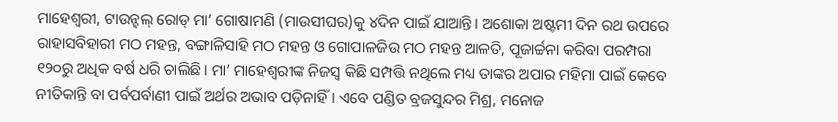ମାହେଶ୍ବରୀ, ଟାଉନ୍ହଲ୍ ରୋଡ୍ ମା’ ଗୋଷାମଣି (ମାଉସୀଘର)କୁ ୪ଦିନ ପାଇଁ ଯାଆନ୍ତି। ଅଶୋକା ଅଷ୍ଟମୀ ଦିନ ରଥ ଉପରେ ରାହାସବିହାରୀ ମଠ ମହନ୍ତ, ବଙ୍ଗାଳିସାହି ମଠ ମହନ୍ତ ଓ ଗୋପାଳଜିଉ ମଠ ମହନ୍ତ ଆଳତି, ପୂଜାର୍ଚ୍ଚନା କରିବା ପରମ୍ପରା ୧୨୦ରୁ ଅଧିକ ବର୍ଷ ଧରି ଚାଲିଛି। ମା’ ମାହେଶ୍ବରୀଙ୍କ ନିଜସ୍ବ କିଛି ସମ୍ପତ୍ତି ନଥିଲେ ମଧ୍ୟ ତାଙ୍କର ଅପାର ମହିମା ପାଇଁ କେବେ ନୀତିକାନ୍ତି ବା ପର୍ବପର୍ବାଣୀ ପାଇଁ ଅର୍ଥର ଅଭାବ ପଡ଼ିନାହିଁ। ଏବେ ପଣ୍ଡିତ ବ୍ରଜସୁନ୍ଦର ମିଶ୍ର, ମନୋଜ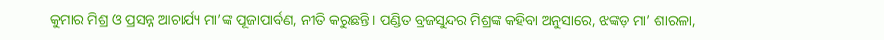କୁମାର ମିଶ୍ର ଓ ପ୍ରସନ୍ନ ଆଚାର୍ଯ୍ୟ ମା’ଙ୍କ ପୂଜାପାର୍ବଣ, ନୀତି କରୁଛନ୍ତି। ପଣ୍ଡିତ ବ୍ରଜସୁନ୍ଦର ମିଶ୍ରଙ୍କ କହିବା ଅନୁସାରେ, ଝଙ୍କଡ଼ ମା’ ଶାରଳା,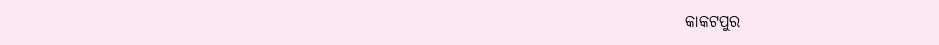କାକଟପୁର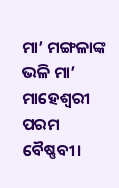ମା’ ମଙ୍ଗଳାଙ୍କ ଭଳି ମା’ ମାହେଶ୍ବରୀ ପରମ ବୈଷ୍ଣବୀ।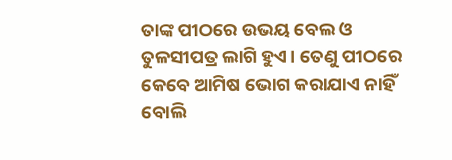ତାଙ୍କ ପୀଠରେ ଉଭୟ ବେଲ ଓ ତୁଳସୀପତ୍ର ଲାଗି ହୁଏ। ତେଣୁ ପୀଠରେ କେବେ ଆମିଷ ଭୋଗ କରାଯାଏ ନାହିଁ ବୋଲି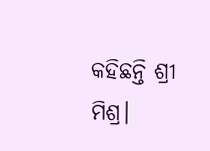କହିଛନ୍ତି ଶ୍ରୀ ମିଶ୍ର।